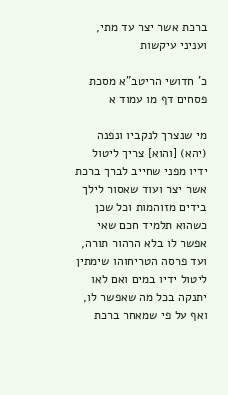ברכת אשר יצר עד מתי, ועניני עיקשות

כ' חדושי הריטב"א מסכת פסחים דף מו עמוד א

מי שנצרך לנקביו ונפנה (יהא) [והוא] צריך ליטול ידיו מפני שחייב לברך ברכת אשר יצר ועוד שאסור לילך בידים מזוהמות וכל שכן כשהוא תלמיד חכם שאי אפשר לו בלא הרהור תורה, ועד פרסה הטריחוהו שימתין ליטול ידיו במים ואם לאו יתנקה בכל מה שאפשר לו, ואף על פי שמאחר ברכת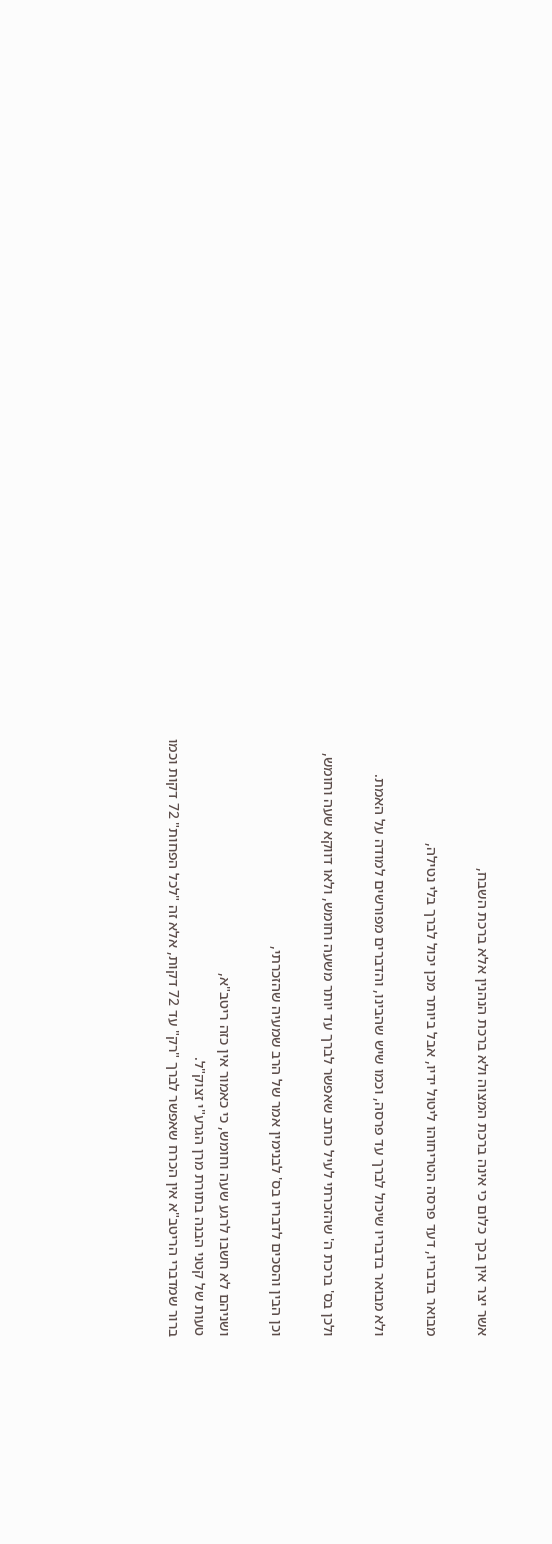אשר יצר אין בכך כלום כי אינה ברכת המצוה ולא ברכת הנהנין אלא ברכת השבח,

מבואר בדבריו, דעד פרסה הטריחוהו ליטול ידיו, אבל ביותר מכן יכול לברך בלי נטילה,

ולא מבואר בדבריו שיכול לברך עד פרסה, וכמו שיש שהבינו, והדברים מפורשים למודה על האמת.

ולכן בס' ברכת ה' שהזכרתי לעיל כותב שאפשר לברך עד יותר משעה וחומש, ולאו דווקא שעה וחומש,

וכן הבין והסכים לדבריו בס' לבנימין אמר של הרב שמעיה שהזכרתי,

ושניהם לא חשבו לרגע שעה וחומש, כי כאמור אין כזה ריטב"א,
טעות של קטני הבנה בתורת מרן הגרע"י זצוק"ל.
ברור שמדברי הריטב"א אין הכרח שאפשר לברך "רק" עד 72 דקות, אלא זה "לכל הפחות" 72 דקות וכמו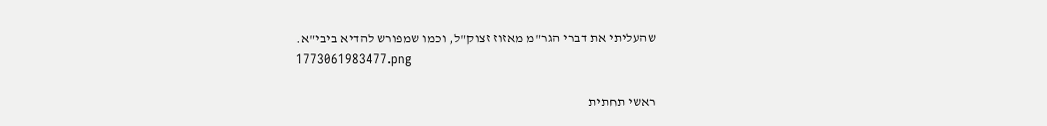שהעליתי את דברי הגר"מ מאזוז זצוק"ל, וכמו שמפורש להדיא ביבי"א.
1773061983477.png

ראשי תחתית